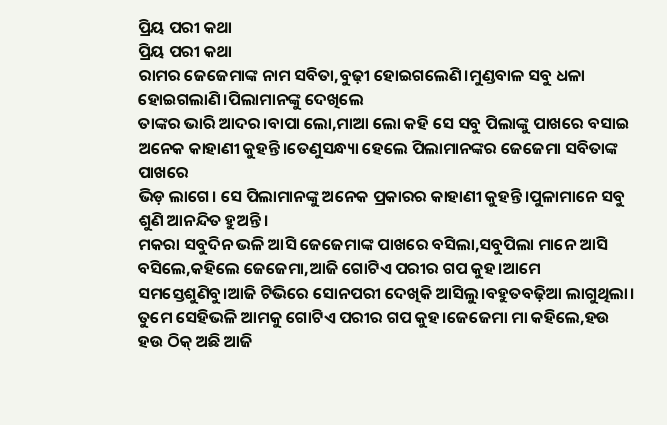ପ୍ରିୟ ପରୀ କଥା
ପ୍ରିୟ ପରୀ କଥା
ରାମର ଜେଜେମାଙ୍କ ନାମ ସବିତା,ବୁଢ଼ୀ ହୋଇଗଲେଣି।ମୁଣ୍ଡବାଳ ସବୁ ଧଳା ହୋଇଗଲାଣି।ପିଲାମାନଙ୍କୁ ଦେଖିଲେ
ତାଙ୍କର ଭାରି ଆଦର।ବାପା ଲୋ,ମାଆ ଲୋ କହି ସେ ସବୁ ପିଲାଙ୍କୁ ପାଖରେ ବସାଇ ଅନେକ କାହାଣୀ କୁହନ୍ତି।ତେଣୁସନ୍ଧ୍ୟା ହେଲେ ପିଲାମାନଙ୍କର ଜେଜେମା ସବିତାଙ୍କ ପାଖରେ
ଭିଡ଼ ଲାଗେ। ସେ ପିଲାମାନଙ୍କୁ ଅନେକ ପ୍ରକାରର କାହାଣୀ କୁହନ୍ତି।ପୁଳାମାନେ ସବୁ ଶୁଣି ଆନନ୍ଦିତ ହୁଅନ୍ତି।
ମକରା ସବୁଦିନ ଭଳି ଆସି ଜେଜେମାଙ୍କ ପାଖରେ ବସିଲା,ସବୁପିଲା ମାନେ ଆସି ବସିଲେ,କହିଲେ ଜେଜେମା,ଆଜି ଗୋଟିଏ ପରୀର ଗପ କୁହ।ଆମେ ସମସ୍ତେଶୁଣିବୁ।ଆଜି ଟିଭିରେ ସୋନପରୀ ଦେଖିକି ଆସିଲୁ।ବହୁତବଢ଼ିଆ ଲାଗୁଥିଲା।
ତୁମେ ସେହିଭଳି ଆମକୁ ଗୋଟିଏ ପରୀର ଗପ କୁହ।ଜେଜେମା ମା କହିଲେ,ହଉ ହଉ ଠିକ୍ ଅଛି ଆଜି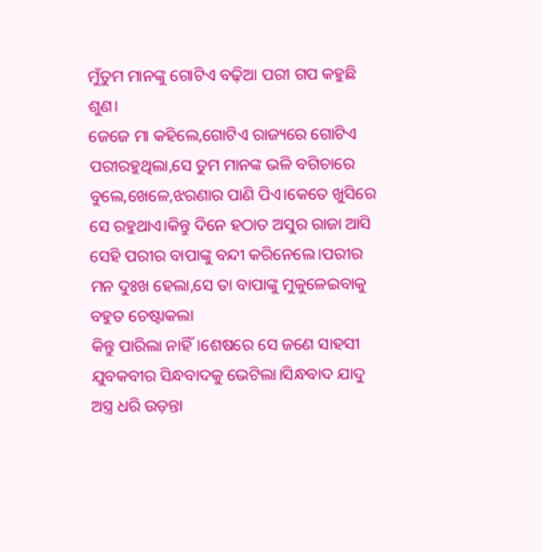ମୁଁତୁମ ମାନଙ୍କୁ ଗୋଟିଏ ବଢ଼ିଆ ପରୀ ଗପ କହୁଛି ଶୁଣ।
ଜେଜେ ମା କହିଲେ,ଗୋଟିଏ ରାଜ୍ୟରେ ଗୋଟିଏ ପରୀରହୁଥିଲା,ସେ ତୁମ ମାନଙ୍କ ଭଳି ବଗିଚାରେ ବୁଲେ,ଖେଳେ,ଝରଣାର ପାଣି ପିଏ।କେତେ ଖୁସିରେ ସେ ରହୁଥାଏ।କିନ୍ତୁ ଦିନେ ହଠାତ ଅସୁର ରାଜା ଆସି ସେହି ପରୀର ବାପାଙ୍କୁ ବନ୍ଦୀ କରିନେଲେ।ପରୀର ମନ ଦୁଃଖ ହେଲା,ସେ ତା ବାପାଙ୍କୁ ମୁକୁଳେଇବାକୁ ବହୁତ ଚେଷ୍ଟାକଲା
କିନ୍ତୁ ପାରିଲା ନାହିଁ।ଶେଷରେ ସେ ଜଣେ ସାହସୀ ଯୁବକବୀର ସିନ୍ଧବାଦକୁ ଭେଟିଲା।ସିନ୍ଧବାଦ ଯାଦୁ ଅସ୍ତ୍ର ଧରି ଉଡ଼ନ୍ତା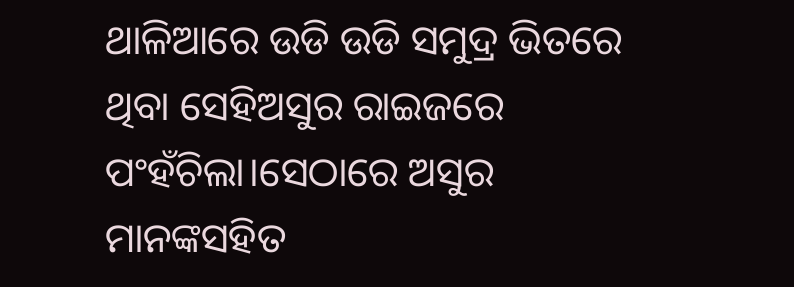ଥାଳିଆରେ ଉଡି ଉଡି ସମୁଦ୍ର ଭିତରେ ଥିବା ସେହିଅସୁର ରାଇଜରେ ପଂହଁଚିଲା।ସେଠାରେ ଅସୁର ମାନଙ୍କସହିତ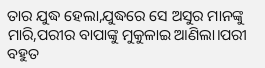ତାର ଯୁଦ୍ଧ ହେଲା,ଯୁଦ୍ଧରେ ସେ ଅସୁର ମାନଙ୍କୁ
ମାରି,ପରୀର ବାପାଙ୍କୁ ମୁକୁଳାଇ ଆଣିଲା।ପରୀ ବହୁତ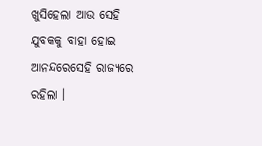ଖୁସିହେଲା ଆଉ ସେହି ଯୁବକକୁ ବାହା ହୋଇ ଆନନ୍ଦରେସେହି ରାଜ୍ୟରେ ରହିଲା ।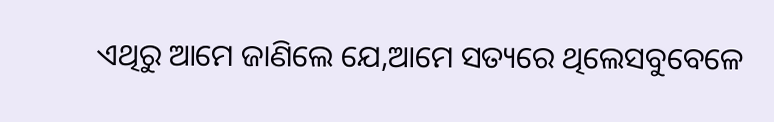ଏଥିରୁ ଆମେ ଜାଣିଲେ ଯେ,ଆମେ ସତ୍ୟରେ ଥିଲେସବୁବେଳେ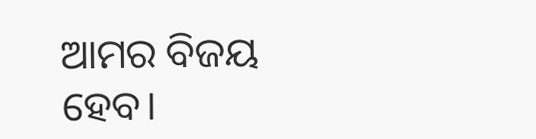ଆମର ବିଜୟ ହେବ।